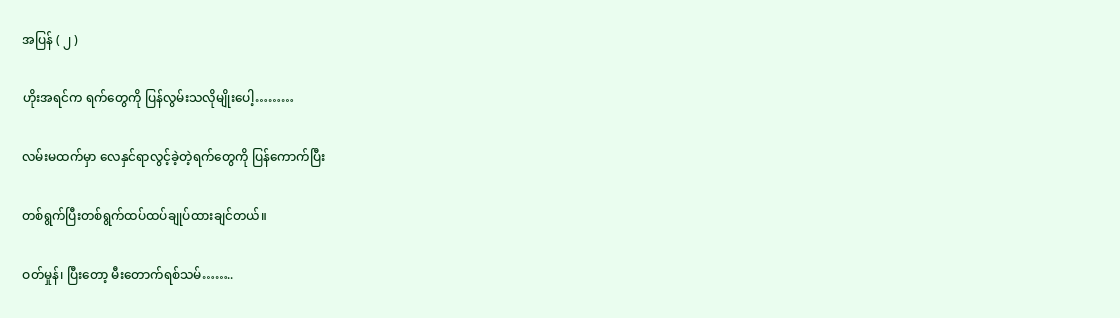အပြန် ( ၂ )

ဟိုးအရင်က ရက်တွေကို ပြန်လွမ်းသလိုမျိုးပေါ့………

လမ်းမထက်မှာ လေနှင်ရာလွင့်ခဲ့တဲ့ရက်တွေကို ပြန်ကောက်ပြီး

တစ်ရွက်ပြီးတစ်ရွက်ထပ်ထပ်ချုပ်ထားချင်တယ်။

ဝတ်မှုန်၊ ပြီးတော့ မီးတောက်ရစ်သမ်……..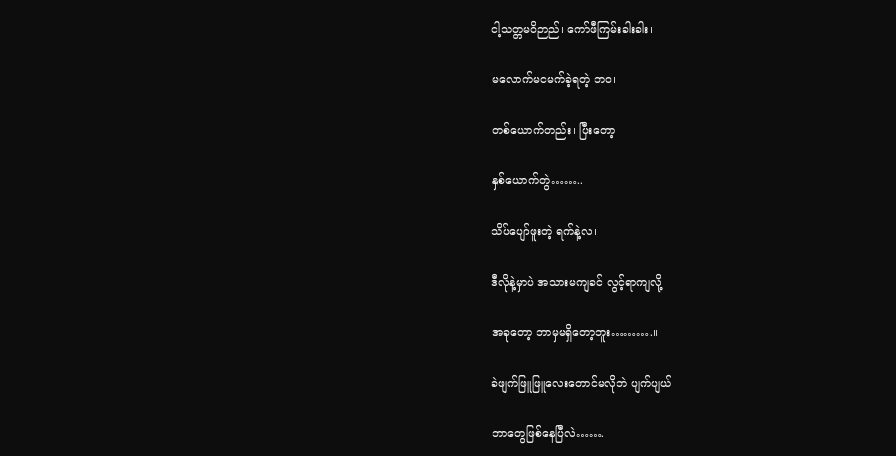ငါ့သတ္တမဝိဉာည်၊ ကော်ဖီကြမ်းခါးခါး၊

မလောက်မငမက်ခဲ့ရတဲ့ ဘဝ၊

တစ်ယောက်တည်း၊ ပြီးတော့

နှစ်ယောက်တွဲ……..

သိပ်ပျော်ဖူးတဲ့ ရက်နဲ့လ၊

ဒီလိုနဲ့မှာပဲ အသားမကျခင် လွင့်ရာကျလို့

အခုတော့ ဘာမှမရှိတော့ဘူး……….။

ခဲဖျက်ဖြူဖြူလေးတောင်မလိုဘဲ ပျက်ပျယ်

ဘာတွေဖြစ်နေပြီလဲ…….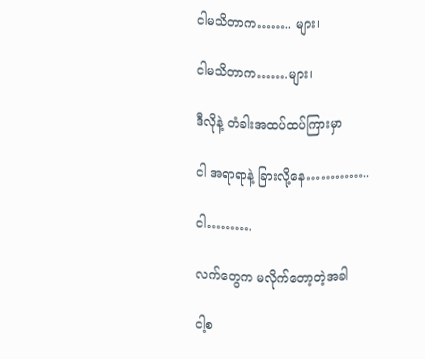ငါမသိတာက…….. များ၊

ငါမသိတာက…….များ၊

ဒီလိုနဲ့ တံခါးအထပ်ထပ်ကြားမှာ

ငါ အရာရာနဲ့ ခြားလို့နေ…………..

ငါ……….

လက်တွေက မလိုက်တော့တဲ့အခါ

ငါ့စ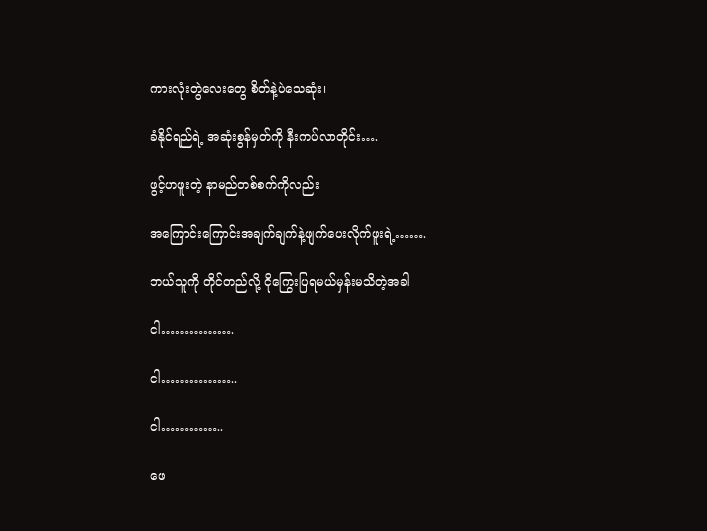ကားလုံးတွဲလေးတွေ စိတ်နဲ့ပဲသေဆုံး၊

ခံနိုင်ရည်ရဲ့ အဆုံးစွန်မှတ်ကို နီးကပ်လာတိုင်း….

ဖွင့်ဟဖူးတဲ့ နာမည်တစ်စက်ကိုလည်း

အကြောင်းကြောင်းအချက်ချက်နဲ့ဖျက်ပေးလိုက်ဖူးရဲ့…….

ဘယ်သူကို တိုင်တည်လို့ ငိုကြွေးပြရမယ်မှန်းမသိတဲ့အခါ

ငါ…………….

ငါ……………..

ငါ…………..

ဖေ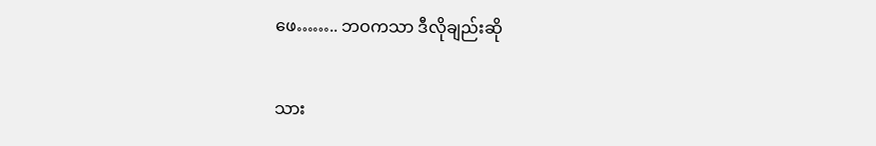ဖေ…….. ဘဝကသာ ဒီလိုချည်းဆို

သား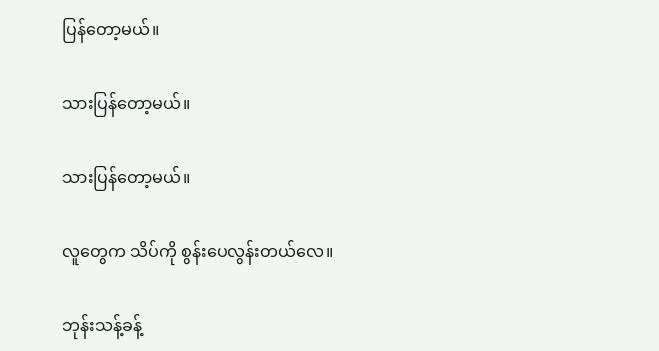ပြန်တော့မယ်။

သားပြန်တော့မယ်။

သားပြန်တော့မယ်။

လူတွေက သိပ်ကို စွန်းပေလွန်းတယ်လေ။

ဘုန်းသန့်ခန့်